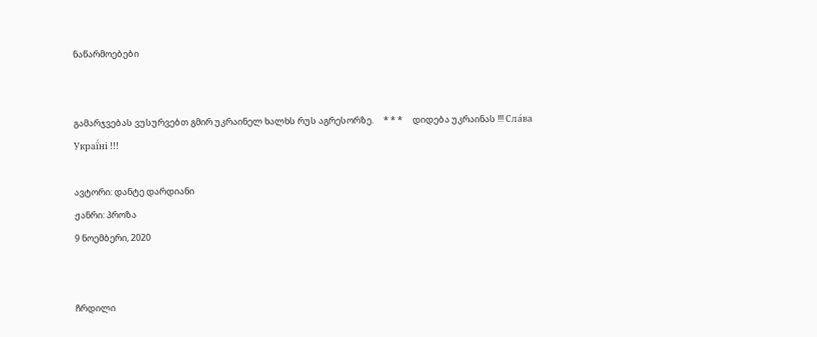ნაწარმოებები


გამარჯვებას ვუსურვებთ გმირ უკრაინელ ხალხს რუს აგრესორზე.     * * *     დიდება უკრაინას !!! Сла́ва Украї́ні !!!

ავტორი: დანტე დარდიანი
ჟანრი: პროზა
9 ნოემბერი, 2020


ჩრდილი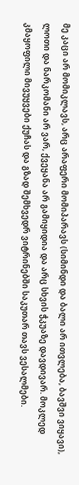მე კაცი არ მომიკლავს, არც არაფერი მომიპარავს (სიმინდი და ბალი არ ითვლება, ბავშვი ვიყავი), ლოთი და ნარკომანი არ ვარ, ქვეყანა არ გამიყიდია და არც სხვის ჭკუაზე დავდივარ. მოკლედ კმაყოფილი მივუყვები ქუჩას და გზად შემხვედრ ვიტრინებში საკუთარ თავს ვესალმები.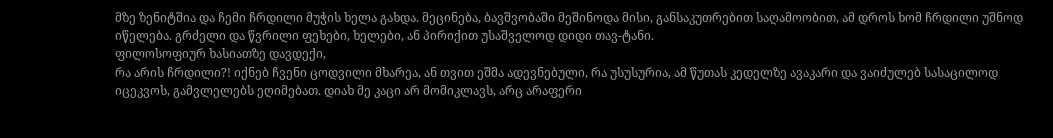მზე ზენიტშია და ჩემი ჩრდილი მუჭის ხელა გახდა. მეცინება, ბავშვობაში მეშინოდა მისი, განსაკუთრებით საღამოობით, ამ დროს ხომ ჩრდილი უშნოდ იწელება. გრძელი და წვრილი ფეხები, ხელები, ან პირიქით უსაშველოდ დიდი თავ-ტანი.
ფილოსოფიურ ხასიათზე დავდექი,
რა არის ჩრდილი?! იქნებ ჩვენი ცოდვილი მხარეა, ან თვით ეშმა ადევნებული, რა უსუსურია, ამ წუთას კედელზე ავაკარი და ვაიძულებ სასაცილოდ იცეკვოს, გამვლელებს ეღიმებათ. დიახ მე კაცი არ მომიკლავს, არც არაფერი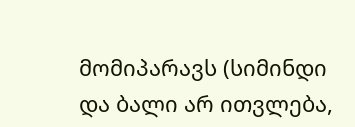მომიპარავს (სიმინდი და ბალი არ ითვლება,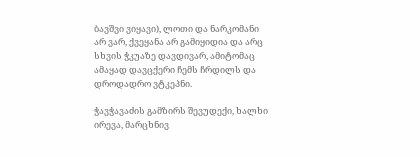ბავშვი ვიყავი), ლოთი და ნარკომანი არ ვარ, ქვეყანა არ გამიყიდია და არც სხვის ჭკუაზე დავდივარ, ამიტომაც ამაყად დავცქერი ჩემს ჩრდილს და დროდადრო ვტკეპნი.

ჭავჭავაძის გამზირს შევუდექი, ხალხი ირევა, მარცხნივ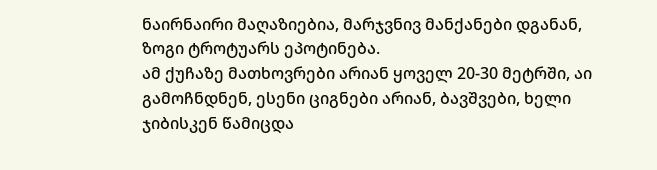ნაირნაირი მაღაზიებია, მარჯვნივ მანქანები დგანან, ზოგი ტროტუარს ეპოტინება.
ამ ქუჩაზე მათხოვრები არიან ყოველ 20-30 მეტრში, აი გამოჩნდნენ, ესენი ციგნები არიან, ბავშვები, ხელი ჯიბისკენ წამიცდა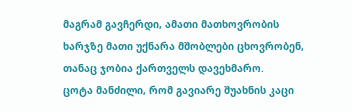მაგრამ გავჩერდი, ამათი მათხოვრობის ხარჯზე მათი უქნარა მშობლები ცხოვრობენ, თანაც ჯობია ქართველს დავეხმარო.
ცოტა მანძილი, რომ გავიარე შუახნის კაცი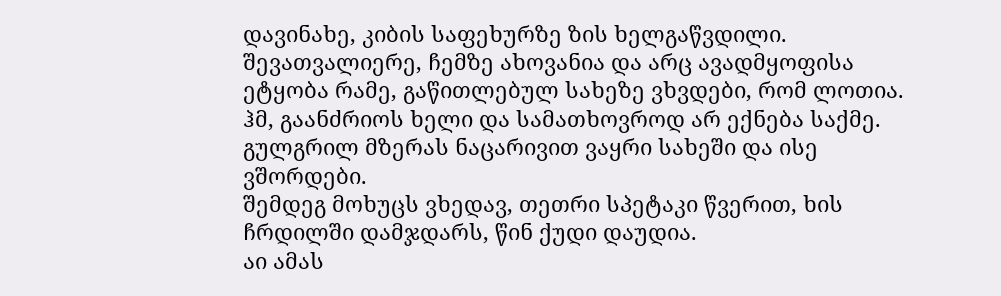დავინახე, კიბის საფეხურზე ზის ხელგაწვდილი.
შევათვალიერე, ჩემზე ახოვანია და არც ავადმყოფისა ეტყობა რამე, გაწითლებულ სახეზე ვხვდები, რომ ლოთია. ჰმ, გაანძრიოს ხელი და სამათხოვროდ არ ექნება საქმე. გულგრილ მზერას ნაცარივით ვაყრი სახეში და ისე ვშორდები.
შემდეგ მოხუცს ვხედავ, თეთრი სპეტაკი წვერით, ხის ჩრდილში დამჯდარს, წინ ქუდი დაუდია.
აი ამას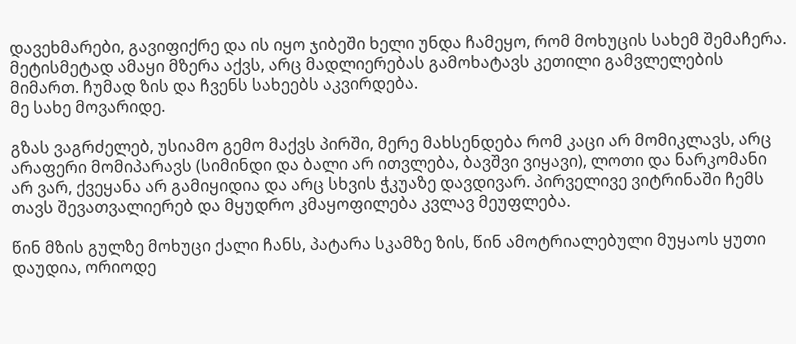დავეხმარები, გავიფიქრე და ის იყო ჯიბეში ხელი უნდა ჩამეყო, რომ მოხუცის სახემ შემაჩერა.
მეტისმეტად ამაყი მზერა აქვს, არც მადლიერებას გამოხატავს კეთილი გამვლელების მიმართ. ჩუმად ზის და ჩვენს სახეებს აკვირდება.
მე სახე მოვარიდე.

გზას ვაგრძელებ, უსიამო გემო მაქვს პირში, მერე მახსენდება რომ კაცი არ მომიკლავს, არც არაფერი მომიპარავს (სიმინდი და ბალი არ ითვლება, ბავშვი ვიყავი), ლოთი და ნარკომანი არ ვარ, ქვეყანა არ გამიყიდია და არც სხვის ჭკუაზე დავდივარ. პირველივე ვიტრინაში ჩემს თავს შევათვალიერებ და მყუდრო კმაყოფილება კვლავ მეუფლება.

წინ მზის გულზე მოხუცი ქალი ჩანს, პატარა სკამზე ზის, წინ ამოტრიალებული მუყაოს ყუთი დაუდია, ორიოდე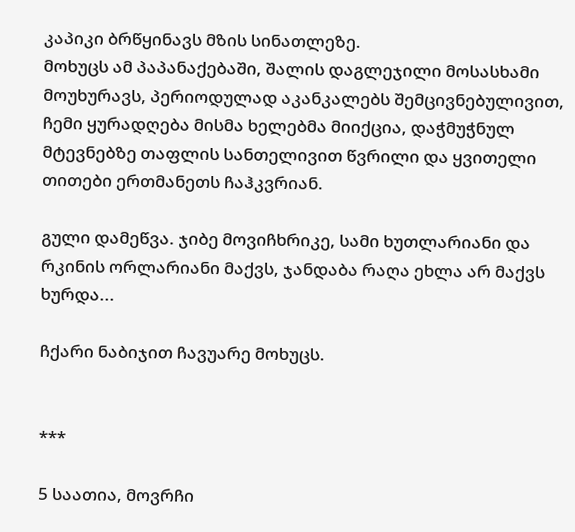კაპიკი ბრწყინავს მზის სინათლეზე.
მოხუცს ამ პაპანაქებაში, შალის დაგლეჯილი მოსასხამი მოუხურავს, პერიოდულად აკანკალებს შემცივნებულივით, ჩემი ყურადღება მისმა ხელებმა მიიქცია, დაჭმუჭნულ მტევნებზე თაფლის სანთელივით წვრილი და ყვითელი თითები ერთმანეთს ჩაჰკვრიან.

გული დამეწვა. ჯიბე მოვიჩხრიკე, სამი ხუთლარიანი და რკინის ორლარიანი მაქვს, ჯანდაბა რაღა ეხლა არ მაქვს ხურდა...

ჩქარი ნაბიჯით ჩავუარე მოხუცს.


***

5 საათია, მოვრჩი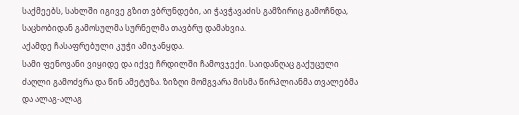საქმეებს, სახლში იგივე გზით ვბრუნდები, აი ჭავჭავაძის გამზირიც გამოჩნდა,
საცხობიდან გამოსულმა სურნელმა თავბრუ დამახვია.
აქამდე ჩასაფრებული კუჭი ამიჯანყდა.
სამი ფენოვანი ვიყიდე და იქვე ჩრდილში ჩამოვჯექი. საიდანღაც გაქუცული ძაღლი გამოძვრა და წინ ამეტუზა. ზიზღი მომგვარა მისმა წირპლიანმა თვალებმა და ალაგ-ალაგ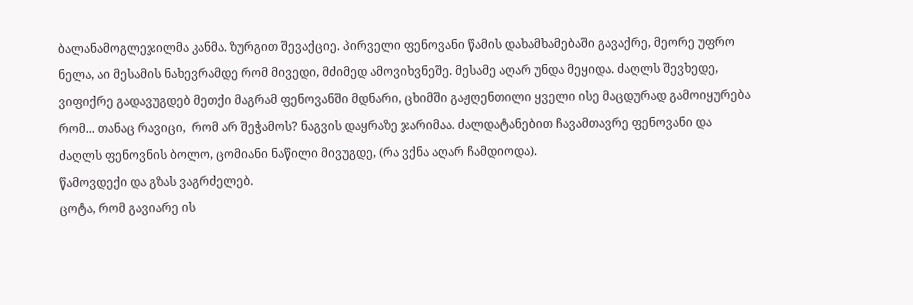ბალანამოგლეჯილმა კანმა. ზურგით შევაქციე. პირველი ფენოვანი წამის დახამხამებაში გავაქრე, მეორე უფრო ნელა, აი მესამის ნახევრამდე რომ მივედი, მძიმედ ამოვიხვნეშე. მესამე აღარ უნდა მეყიდა. ძაღლს შევხედე, ვიფიქრე გადავუგდებ მეთქი მაგრამ ფენოვანში მდნარი, ცხიმში გაჟღენთილი ყველი ისე მაცდურად გამოიყურება რომ... თანაც რავიცი,  რომ არ შეჭამოს? ნაგვის დაყრაზე ჯარიმაა. ძალდატანებით ჩავამთავრე ფენოვანი და ძაღლს ფენოვნის ბოლო, ცომიანი ნაწილი მივუგდე, (რა ვქნა აღარ ჩამდიოდა).
წამოვდექი და გზას ვაგრძელებ.
ცოტა, რომ გავიარე ის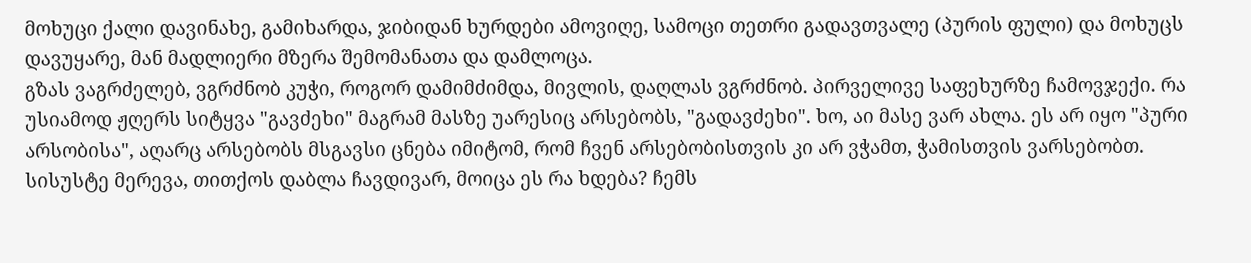მოხუცი ქალი დავინახე, გამიხარდა, ჯიბიდან ხურდები ამოვიღე, სამოცი თეთრი გადავთვალე (პურის ფული) და მოხუცს დავუყარე, მან მადლიერი მზერა შემომანათა და დამლოცა.
გზას ვაგრძელებ, ვგრძნობ კუჭი, როგორ დამიმძიმდა, მივლის, დაღლას ვგრძნობ. პირველივე საფეხურზე ჩამოვჯექი. რა უსიამოდ ჟღერს სიტყვა "გავძეხი" მაგრამ მასზე უარესიც არსებობს, "გადავძეხი". ხო, აი მასე ვარ ახლა. ეს არ იყო "პური არსობისა", აღარც არსებობს მსგავსი ცნება იმიტომ, რომ ჩვენ არსებობისთვის კი არ ვჭამთ, ჭამისთვის ვარსებობთ. სისუსტე მერევა, თითქოს დაბლა ჩავდივარ, მოიცა ეს რა ხდება? ჩემს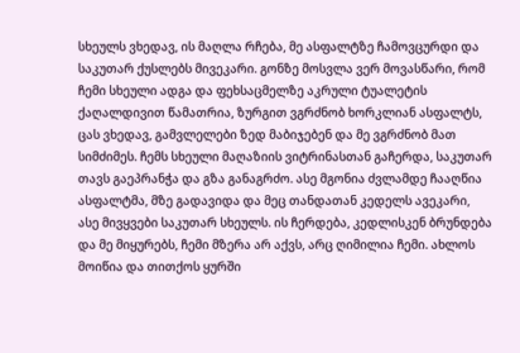სხეულს ვხედავ, ის მაღლა რჩება, მე ასფალტზე ჩამოვცურდი და საკუთარ ქუსლებს მივეკარი. გონზე მოსვლა ვერ მოვასწარი, რომ ჩემი სხეული ადგა და ფეხსაცმელზე აკრული ტუალეტის ქაღალდივით წამათრია, ზურგით ვგრძნობ ხორკლიან ასფალტს, ცას ვხედავ, გამვლელები ზედ მაბიჯებენ და მე ვგრძნობ მათ სიმძიმეს. ჩემს სხეული მაღაზიის ვიტრინასთან გაჩერდა, საკუთარ თავს გაეპრანჭა და გზა განაგრძო. ასე მგონია ძვლამდე ჩააღწია ასფალტმა, მზე გადავიდა და მეც თანდათან კედელს ავეკარი, ასე მივყვები საკუთარ სხეულს. ის ჩერდება, კედლისკენ ბრუნდება და მე მიყურებს, ჩემი მზერა არ აქვს, არც ღიმილია ჩემი. ახლოს მოიწია და თითქოს ყურში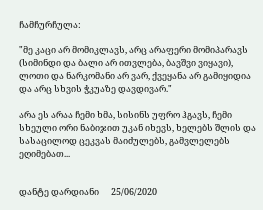ჩამჩურჩულა:

"მე კაცი არ მომიკლავს, არც არაფერი მომიპარავს (სიმინდი და ბალი არ ითვლება, ბავშვი ვიყავი), ლოთი და ნარკომანი არ ვარ, ქვეყანა არ გამიყიდია და არც სხვის ჭკუაზე დავდივარ."

არა ეს არაა ჩემი ხმა, სისინს უფრო ჰგავს, ჩემი სხეული ორი ნაბიჯით უკან იხევს, ხელებს შლის და სასაცილოდ ცეკვას მაიძულებს, გამვლელებს ეღიმებათ...


დანტე დარდიანი      25/06/2020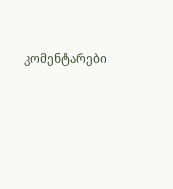კომენტარები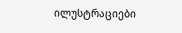ილუსტრაციები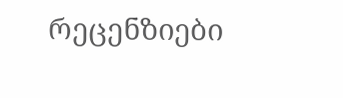რეცენზიები